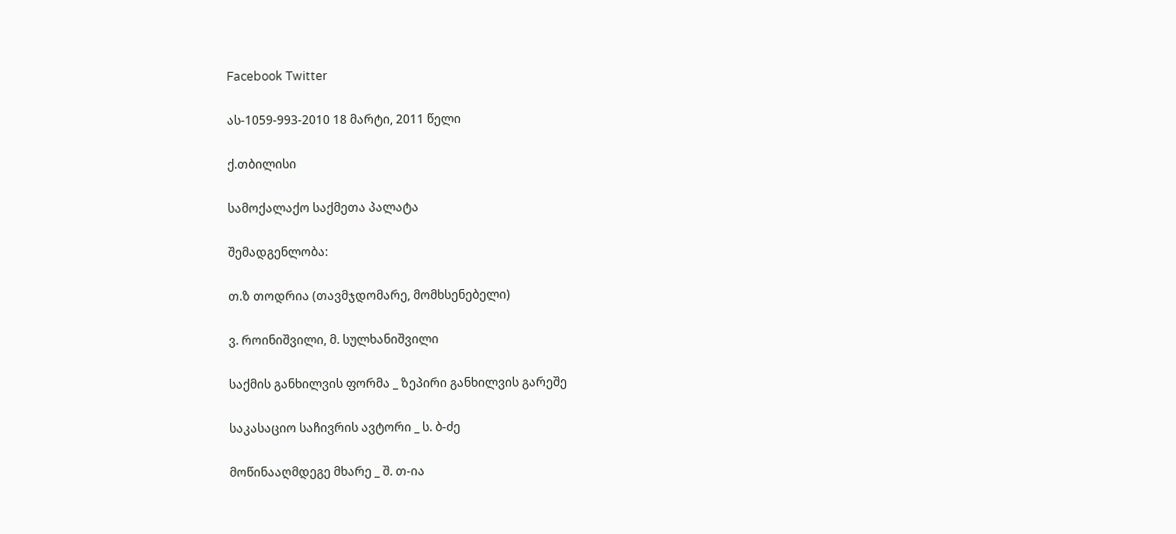Facebook Twitter

ას-1059-993-2010 18 მარტი, 2011 წელი

ქ.თბილისი

სამოქალაქო საქმეთა პალატა

შემადგენლობა:

თ.ზ თოდრია (თავმჯდომარე, მომხსენებელი)

ვ. როინიშვილი, მ. სულხანიშვილი

საქმის განხილვის ფორმა _ ზეპირი განხილვის გარეშე

საკასაციო საჩივრის ავტორი _ ს. ბ-ძე

მოწინააღმდეგე მხარე _ შ. თ-ია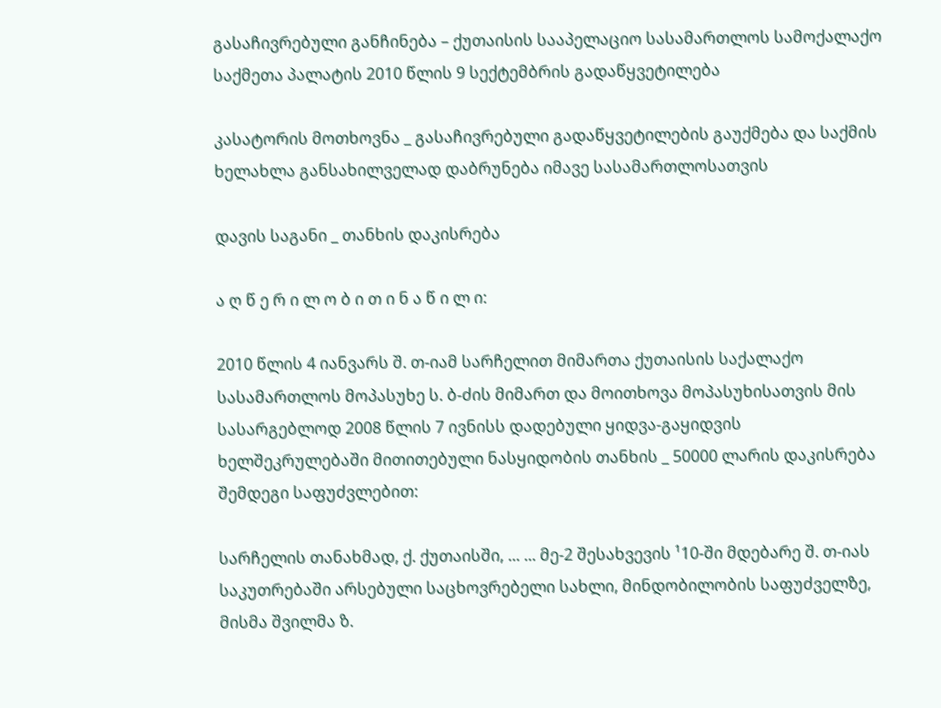გასაჩივრებული განჩინება – ქუთაისის სააპელაციო სასამართლოს სამოქალაქო საქმეთა პალატის 2010 წლის 9 სექტემბრის გადაწყვეტილება

კასატორის მოთხოვნა _ გასაჩივრებული გადაწყვეტილების გაუქმება და საქმის ხელახლა განსახილველად დაბრუნება იმავე სასამართლოსათვის

დავის საგანი _ თანხის დაკისრება

ა ღ წ ე რ ი ლ ო ბ ი თ ი ნ ა წ ი ლ ი:

2010 წლის 4 იანვარს შ. თ-იამ სარჩელით მიმართა ქუთაისის საქალაქო სასამართლოს მოპასუხე ს. ბ-ძის მიმართ და მოითხოვა მოპასუხისათვის მის სასარგებლოდ 2008 წლის 7 ივნისს დადებული ყიდვა-გაყიდვის ხელშეკრულებაში მითითებული ნასყიდობის თანხის _ 50000 ლარის დაკისრება შემდეგი საფუძვლებით:

სარჩელის თანახმად, ქ. ქუთაისში, ... ... მე-2 შესახვევის ¹10-ში მდებარე შ. თ-იას საკუთრებაში არსებული საცხოვრებელი სახლი, მინდობილობის საფუძველზე, მისმა შვილმა ზ.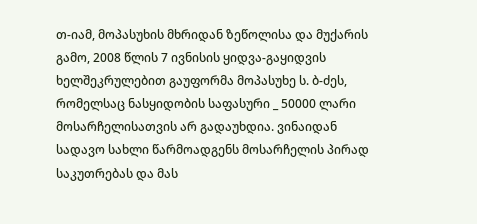თ-იამ, მოპასუხის მხრიდან ზეწოლისა და მუქარის გამო, 2008 წლის 7 ივნისის ყიდვა-გაყიდვის ხელშეკრულებით გაუფორმა მოპასუხე ს. ბ-ძეს, რომელსაც ნასყიდობის საფასური _ 50000 ლარი მოსარჩელისათვის არ გადაუხდია. ვინაიდან სადავო სახლი წარმოადგენს მოსარჩელის პირად საკუთრებას და მას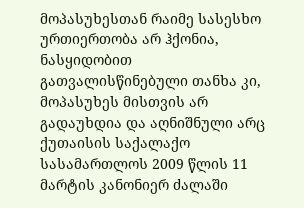მოპასუხესთან რაიმე სასესხო ურთიერთობა არ ჰქონია, ნასყიდობით გათვალისწინებული თანხა კი, მოპასუხეს მისთვის არ გადაუხდია და აღნიშნული არც ქუთაისის საქალაქო სასამართლოს 2009 წლის 11 მარტის კანონიერ ძალაში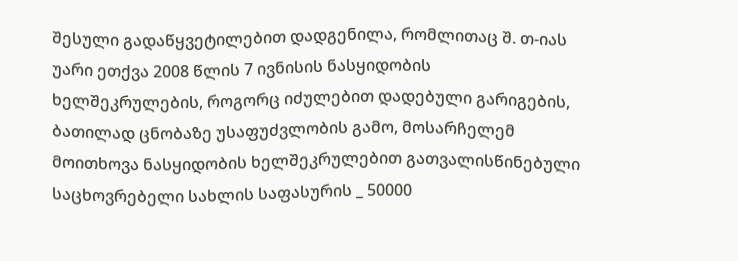შესული გადაწყვეტილებით დადგენილა, რომლითაც შ. თ-იას უარი ეთქვა 2008 წლის 7 ივნისის ნასყიდობის ხელშეკრულების, როგორც იძულებით დადებული გარიგების, ბათილად ცნობაზე უსაფუძვლობის გამო, მოსარჩელემ მოითხოვა ნასყიდობის ხელშეკრულებით გათვალისწინებული საცხოვრებელი სახლის საფასურის _ 50000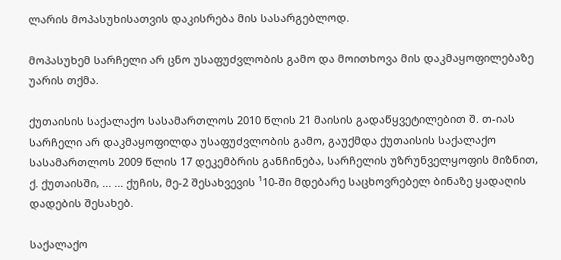ლარის მოპასუხისათვის დაკისრება მის სასარგებლოდ.

მოპასუხემ სარჩელი არ ცნო უსაფუძვლობის გამო და მოითხოვა მის დაკმაყოფილებაზე უარის თქმა.

ქუთაისის საქალაქო სასამართლოს 2010 წლის 21 მაისის გადაწყვეტილებით შ. თ-იას სარჩელი არ დაკმაყოფილდა უსაფუძვლობის გამო, გაუქმდა ქუთაისის საქალაქო სასამართლოს 2009 წლის 17 დეკემბრის განჩინება, სარჩელის უზრუნველყოფის მიზნით, ქ. ქუთაისში, ... ... ქუჩის, მე-2 შესახვევის ¹10-ში მდებარე საცხოვრებელ ბინაზე ყადაღის დადების შესახებ.

საქალაქო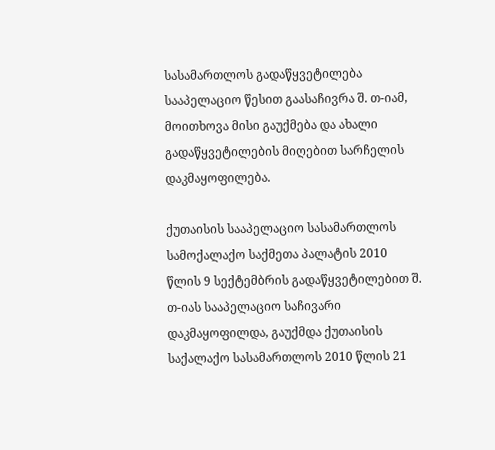სასამართლოს გადაწყვეტილება სააპელაციო წესით გაასაჩივრა შ. თ-იამ, მოითხოვა მისი გაუქმება და ახალი გადაწყვეტილების მიღებით სარჩელის დაკმაყოფილება.

ქუთაისის სააპელაციო სასამართლოს სამოქალაქო საქმეთა პალატის 2010 წლის 9 სექტემბრის გადაწყვეტილებით შ. თ-იას სააპელაციო საჩივარი დაკმაყოფილდა, გაუქმდა ქუთაისის საქალაქო სასამართლოს 2010 წლის 21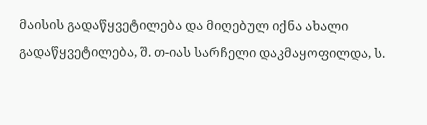მაისის გადაწყვეტილება და მიღებულ იქნა ახალი გადაწყვეტილება, შ. თ-იას სარჩელი დაკმაყოფილდა, ს.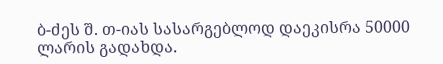ბ-ძეს შ. თ-იას სასარგებლოდ დაეკისრა 50000 ლარის გადახდა.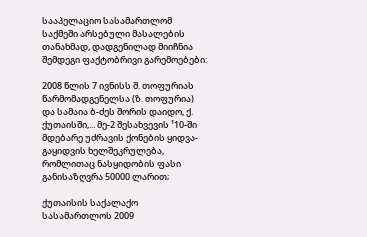სააპელაციო სასამართლომ საქმეში არსებული მასალების თანახმად, დადგენილად მიიჩნია შემდეგი ფაქტობრივი გარემოებები:

2008 წლის 7 ივნისს შ. თოფურიას წარმომადგენელსა (ზ. თოფურია) და სამაია ბ-ძეს შორის დაიდო, ქ. ქუთაისში,... მე-2 შესახვევის ¹10-ში მდებარე უძრავის ქონების ყიდვა-გაყიდვის ხელშეკრულება, რომლითაც ნასყიდობის ფასი განისაზღვრა 50000 ლარით;

ქუთაისის საქალაქო სასამართლოს 2009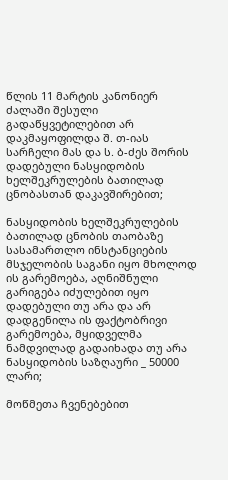წლის 11 მარტის კანონიერ ძალაში შესული გადაწყვეტილებით არ დაკმაყოფილდა შ. თ-იას სარჩელი მას და ს. ბ-ძეს შორის დადებული ნასყიდობის ხელშეკრულების ბათილად ცნობასთან დაკავშირებით;

ნასყიდობის ხელშეკრულების ბათილად ცნობის თაობაზე სასამართლო ინსტანციების მსჯელობის საგანი იყო მხოლოდ ის გარემოება, აღნიშნული გარიგება იძულებით იყო დადებული თუ არა და არ დადგენილა ის ფაქტობრივი გარემოება, მყიდველმა ნამდვილად გადაიხადა თუ არა ნასყიდობის საზღაური _ 50000 ლარი;

მოწმეთა ჩვენებებით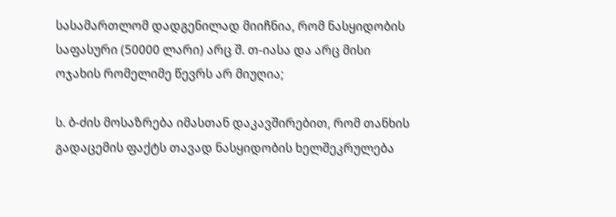სასამართლომ დადგენილად მიიჩნია, რომ ნასყიდობის საფასური (50000 ლარი) არც შ. თ-იასა და არც მისი ოჯახის რომელიმე წევრს არ მიუღია;

ს. ბ-ძის მოსაზრება იმასთან დაკავშირებით, რომ თანხის გადაცემის ფაქტს თავად ნასყიდობის ხელშეკრულება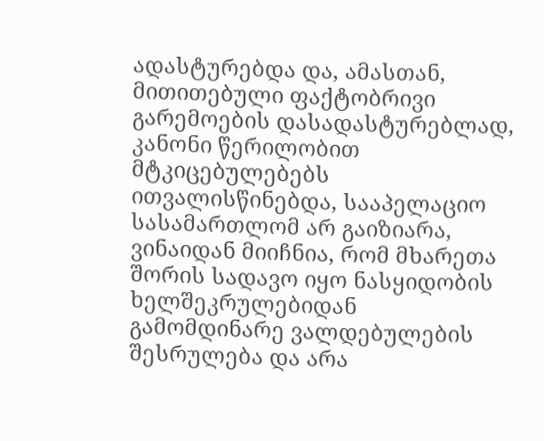ადასტურებდა და, ამასთან, მითითებული ფაქტობრივი გარემოების დასადასტურებლად, კანონი წერილობით მტკიცებულებებს ითვალისწინებდა, სააპელაციო სასამართლომ არ გაიზიარა, ვინაიდან მიიჩნია, რომ მხარეთა შორის სადავო იყო ნასყიდობის ხელშეკრულებიდან გამომდინარე ვალდებულების შესრულება და არა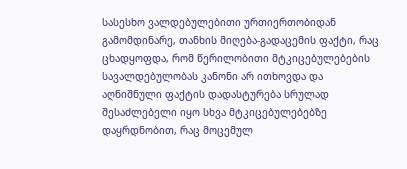სასესხო ვალდებულებითი ურთიერთობიდან გამომდინარე, თანხის მიღება-გადაცემის ფაქტი, რაც ცხადყოფდა, რომ წერილობითი მტკიცებულებების სავალდებულობას კანონი არ ითხოვდა და აღნიშნული ფაქტის დადასტურება სრულად შესაძლებელი იყო სხვა მტკიცებულებებზე დაყრდნობით, რაც მოცემულ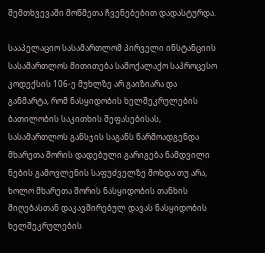შემთხვევაში მოწმეთა ჩვენებებით დადასტურდა.

სააპელაციო სასამართლომ პირველი ინსტანციის სასამართლოს მითითება სამოქალაქო საპროცესო კოდექსის 106-ე მუხლზე არ გაიზიარა და განმარტა, რომ ნასყიდობის ხელშეკრულების ბათილობის საკითხის შეფასებისას, სასამართლოს განსჯის საგანს წარმოადგენდა მხარეთა შორის დადებული გარიგება ნამდვილი ნების გამოვლენის საფუძველზე მოხდა თუ არა, ხოლო მხარეთა შორის ნასყიდობის თანხის მიღებასთან დაკავშირებულ დავას ნასყიდობის ხელშეკრულების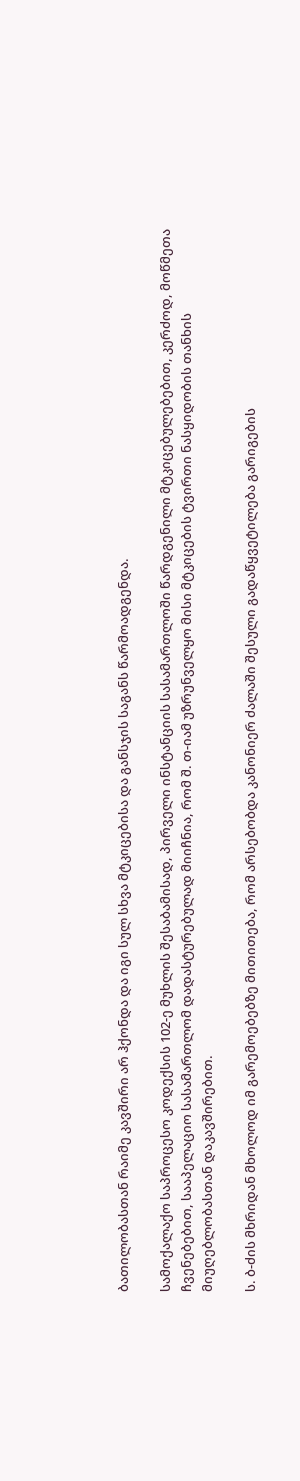ბათილობასთან რაიმე კავშირი არ ჰქონდა და იგი სულ სხვა მტკიცებისა და განსჯის საგანს წარმოადგენდა.

სამოქალაქო საპროცესო კოდექსის 102-ე მუხლის შესაბამისად, პირველი ინსტანციის სასამართლოში წარდგენილი მტკიცებულებებით, კერძოდ, მოწმეთა ჩვენებებით, სააპელაციო სასამართლომ დადასტურებულად მიიჩნია, რომ შ. თ-იამ უზრუნველყო მისი მტკიცების ტვირთი ნასყიდობის თანხის მიუღებლობასთან დაკავშირებით.

ს. ბ-ძის მხრიდან მხოლოდ იმ გარემოებებზე მითითება, რომ არსებობდა კანონიერ ძალაში შესული გადაწყვეტილება გარიგების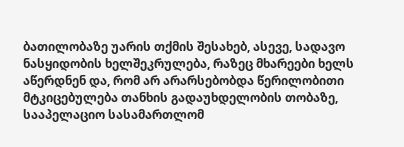ბათილობაზე უარის თქმის შესახებ, ასევე, სადავო ნასყიდობის ხელშეკრულება, რაზეც მხარეები ხელს აწერდნენ და, რომ არ არარსებობდა წერილობითი მტკიცებულება თანხის გადაუხდელობის თობაზე, სააპელაციო სასამართლომ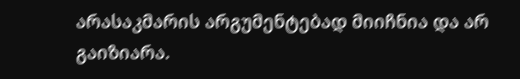არასაკმარის არგუმენტებად მიიჩნია და არ გაიზიარა.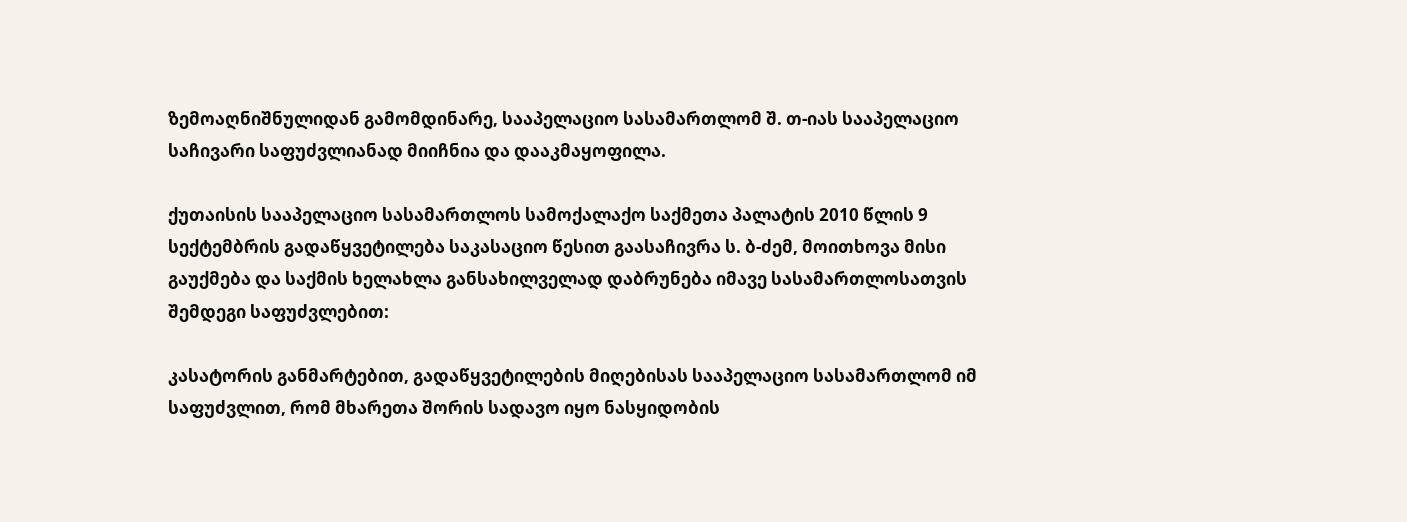ზემოაღნიშნულიდან გამომდინარე, სააპელაციო სასამართლომ შ. თ-იას სააპელაციო საჩივარი საფუძვლიანად მიიჩნია და დააკმაყოფილა.

ქუთაისის სააპელაციო სასამართლოს სამოქალაქო საქმეთა პალატის 2010 წლის 9 სექტემბრის გადაწყვეტილება საკასაციო წესით გაასაჩივრა ს. ბ-ძემ, მოითხოვა მისი გაუქმება და საქმის ხელახლა განსახილველად დაბრუნება იმავე სასამართლოსათვის შემდეგი საფუძვლებით:

კასატორის განმარტებით, გადაწყვეტილების მიღებისას სააპელაციო სასამართლომ იმ საფუძვლით, რომ მხარეთა შორის სადავო იყო ნასყიდობის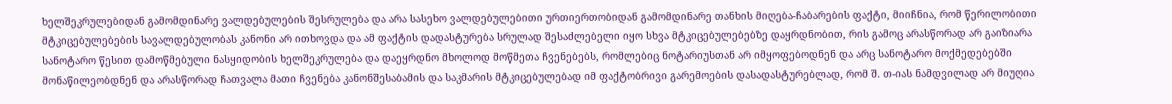ხელშეკრულებიდან გამომდინარე ვალდებულების შესრულება და არა სასეხო ვალდებულებითი ურთიერთობიდან გამომდინარე თანხის მიღება-ჩაბარების ფაქტი, მიიჩნია, რომ წერილობითი მტკიცებულებების სავალდებულობას კანონი არ ითხოვდა და ამ ფაქტის დადასტურება სრულად შესაძლებელი იყო სხვა მტკიცებულებებზე დაყრდნობით, რის გამოც არასწორად არ გაიზიარა სანოტარო წესით დამოწმებული ნასყიდობის ხელშეკრულება და დაეყრდნო მხოლოდ მოწმეთა ჩვენებებს, რომლებიც ნოტარიუსთან არ იმყოფებოდნენ და არც სანოტარო მოქმედებებში მონაწილეობდნენ და არასწორად ჩათვალა მათი ჩვენება კანონშესაბამის და საკმარის მტკიცებულებად იმ ფაქტობრივი გარემოების დასადასტურებლად, რომ შ. თ-იას ნამდვილად არ მიუღია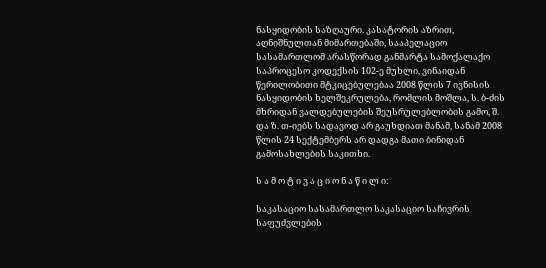ნასყიდობის საზღაური. კასატორის აზრით, აღნიშნულთან მიმართებაში, სააპელაციო სასამართლომ არასწორად განმარტა სამოქალაქო საპროცესო კოდექსის 102-ე მუხლი, ვინაიდან წერილობითი მტკიცებულებაა 2008 წლის 7 ივნისის ნასყიდობის ხელშეკრულება, რომლის მოშლა, ს. ბ-ძის მხრიდან ვალდებულების შეუსრულებლობის გამო, შ. და ზ. თ-იებს სადავოდ არ გაუხდიათ მანამ, სანამ 2008 წლის 24 სექტემბერს არ დადგა მათი ბინიდან გამოსახლების საკითხი.

ს ა მ ო ტ ი ვ ა ც ი ო ნ ა წ ი ლ ი:

საკასაციო სასამართლო საკასაციო საჩივრის საფუძვლების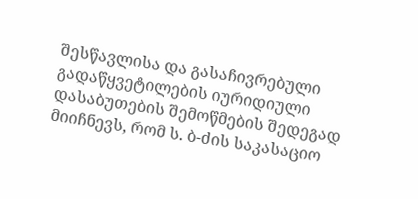შესწავლისა და გასაჩივრებული გადაწყვეტილების იურიდიული დასაბუთების შემოწმების შედეგად მიიჩნევს, რომ ს. ბ-ძის საკასაციო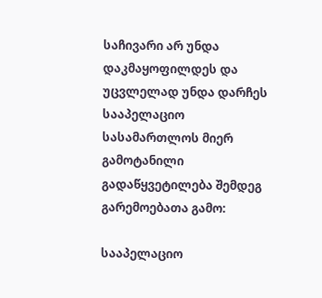საჩივარი არ უნდა დაკმაყოფილდეს და უცვლელად უნდა დარჩეს სააპელაციო სასამართლოს მიერ გამოტანილი გადაწყვეტილება შემდეგ გარემოებათა გამო:

სააპელაციო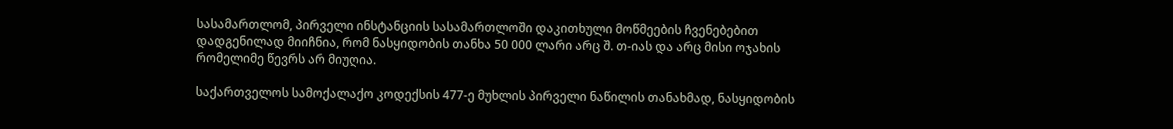სასამართლომ, პირველი ინსტანციის სასამართლოში დაკითხული მოწმეების ჩვენებებით დადგენილად მიიჩნია, რომ ნასყიდობის თანხა 50 000 ლარი არც შ. თ-იას და არც მისი ოჯახის რომელიმე წევრს არ მიუღია.

საქართველოს სამოქალაქო კოდექსის 477-ე მუხლის პირველი ნაწილის თანახმად, ნასყიდობის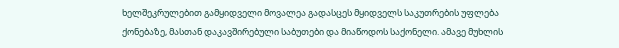ხელშეკრულებით გამყიდველი მოვალეა გადასცეს მყიდველს საკუთრების უფლება ქონებაზე, მასთან დაკავშირებული საბუთები და მიაწოდოს საქონელი. ამავე მუხლის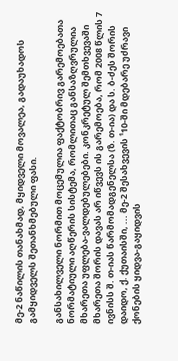მე-2 ნაწილის თანახმად, მყიდველი მოვალეა, გადაუხადოს გამყიდველს შეთანხმებული ფასი.

განსახილველი ნორმით მოცემულია ფაქტობრივ გარემოებათა ნორმატიული აღწერის სისტემა, რომლითაც განსაზღვრულია მხარეთა უფლება-ვალდებულებები. კონკრეტულ შემთხვევაში მხარეთა შორის დავას არ იწვევს ის გარემოება, რომ 2008 წლის 7 ივნისს შ. თ-იას წარმომადგენელსა (ზ. თ-ია) და ს. ბ-ძეს შორის დაიდო, ქ. ქუთაისში, ... მე-2 შესახვევის ¹10-ში მდებარე უძრავი ქონების ყიდვა-გაყიდვის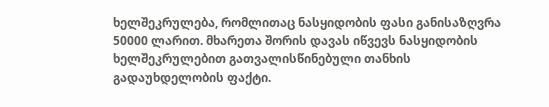ხელშეკრულება, რომლითაც ნასყიდობის ფასი განისაზღვრა 50000 ლარით. მხარეთა შორის დავას იწვევს ნასყიდობის ხელშეკრულებით გათვალისწინებული თანხის გადაუხდელობის ფაქტი.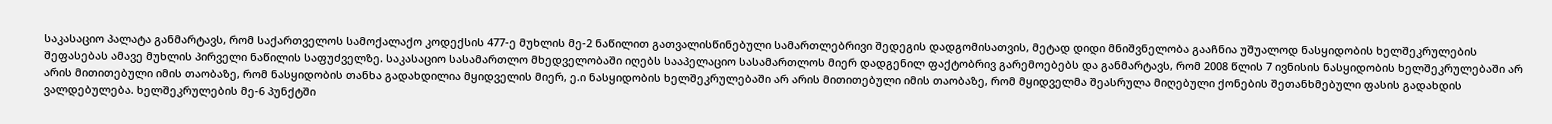საკასაციო პალატა განმარტავს, რომ საქართველოს სამოქალაქო კოდექსის 477-ე მუხლის მე-2 ნაწილით გათვალისწინებული სამართლებრივი შედეგის დადგომისათვის, მეტად დიდი მნიშვნელობა გააჩნია უშუალოდ ნასყიდობის ხელშეკრულების შეფასებას ამავე მუხლის პირველი ნაწილის საფუძველზე. საკასაციო სასამართლო მხედველობაში იღებს სააპელაციო სასამართლოს მიერ დადგენილ ფაქტობრივ გარემოებებს და განმარტავს, რომ 2008 წლის 7 ივნისის ნასყიდობის ხელშეკრულებაში არ არის მითითებული იმის თაობაზე, რომ ნასყიდობის თანხა გადახდილია მყიდველის მიერ, ე.ი ნასყიდობის ხელშეკრულებაში არ არის მითითებული იმის თაობაზე, რომ მყიდველმა შეასრულა მიღებული ქონების შეთანხმებული ფასის გადახდის ვალდებულება. ხელშეკრულების მე-6 პუნქტში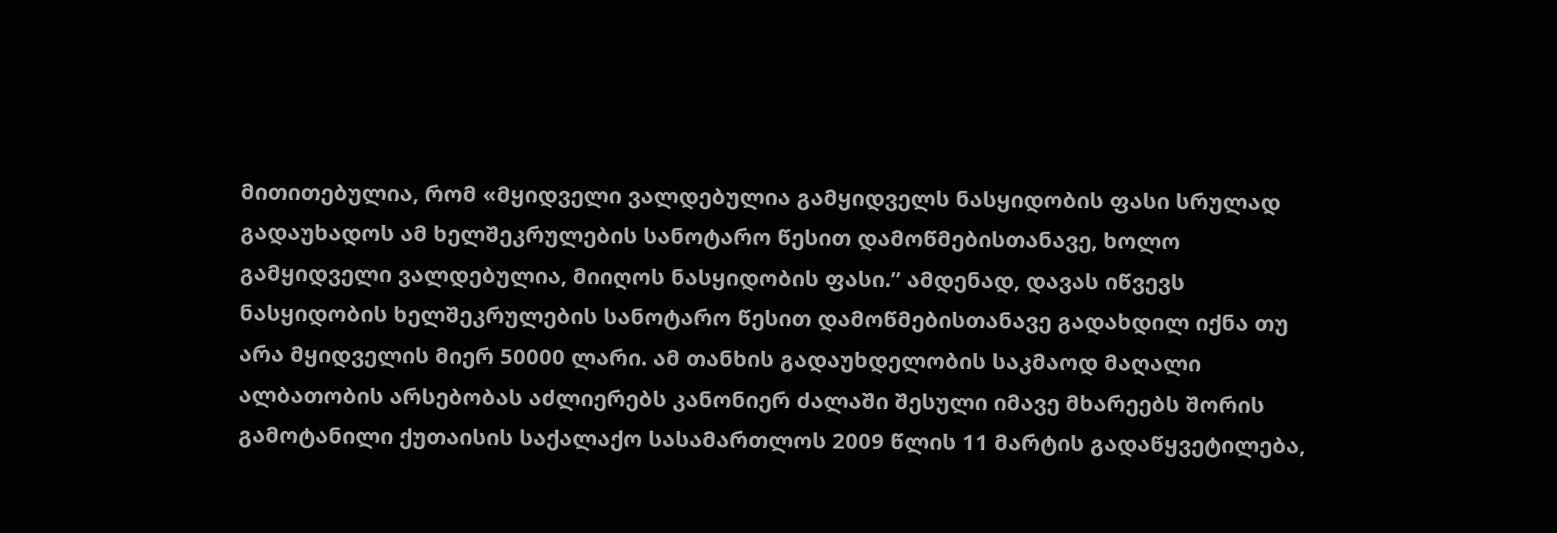მითითებულია, რომ «მყიდველი ვალდებულია გამყიდველს ნასყიდობის ფასი სრულად გადაუხადოს ამ ხელშეკრულების სანოტარო წესით დამოწმებისთანავე, ხოლო გამყიდველი ვალდებულია, მიიღოს ნასყიდობის ფასი.” ამდენად, დავას იწვევს ნასყიდობის ხელშეკრულების სანოტარო წესით დამოწმებისთანავე გადახდილ იქნა თუ არა მყიდველის მიერ 50000 ლარი. ამ თანხის გადაუხდელობის საკმაოდ მაღალი ალბათობის არსებობას აძლიერებს კანონიერ ძალაში შესული იმავე მხარეებს შორის გამოტანილი ქუთაისის საქალაქო სასამართლოს 2009 წლის 11 მარტის გადაწყვეტილება,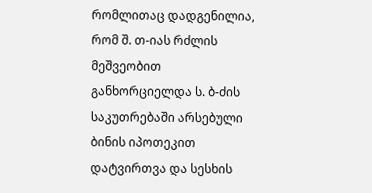რომლითაც დადგენილია, რომ შ. თ-იას რძლის მეშვეობით განხორციელდა ს. ბ-ძის საკუთრებაში არსებული ბინის იპოთეკით დატვირთვა და სესხის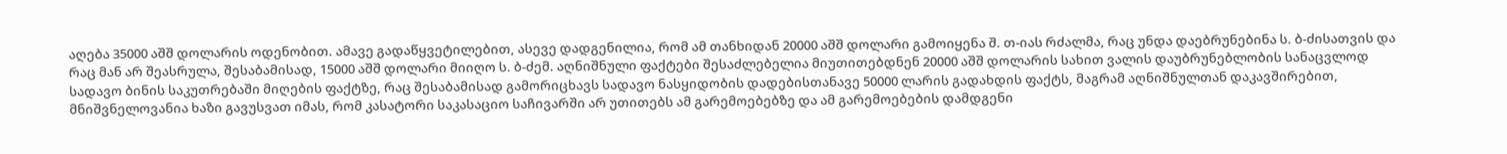აღება 35000 აშშ დოლარის ოდენობით. ამავე გადაწყვეტილებით, ასევე დადგენილია, რომ ამ თანხიდან 20000 აშშ დოლარი გამოიყენა შ. თ-იას რძალმა, რაც უნდა დაებრუნებინა ს. ბ-ძისათვის და რაც მან არ შეასრულა, შესაბამისად, 15000 აშშ დოლარი მიიღო ს. ბ-ძემ. აღნიშნული ფაქტები შესაძლებელია მიუთითებდნენ 20000 აშშ დოლარის სახით ვალის დაუბრუნებლობის სანაცვლოდ სადავო ბინის საკუთრებაში მიღების ფაქტზე, რაც შესაბამისად გამორიცხავს სადავო ნასყიდობის დადებისთანავე 50000 ლარის გადახდის ფაქტს, მაგრამ აღნიშნულთან დაკავშირებით, მნიშვნელოვანია ხაზი გავუსვათ იმას, რომ კასატორი საკასაციო საჩივარში არ უთითებს ამ გარემოებებზე და ამ გარემოებების დამდგენი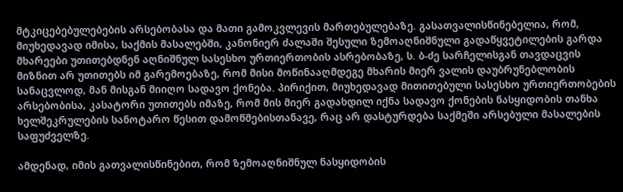მტკიცებებულებების არსებობასა და მათი გამოკვლევის მართებულებაზე. გასათვალისწინებელია, რომ, მიუხედავად იმისა, საქმის მასალებში, კანონიერ ძალაში შესული ზემოაღნიშნული გადაწყვეტილების გარდა მხარეები უთითებდნენ აღნიშნულ სასესხო ურთიერთობის ასრებობაზე, ს. ბ-ძე სარჩელისგან თავდაცვის მიზნით არ უთითებს იმ გარემოებაზე, რომ მისი მოწინააღმდეგე მხარის მიერ ვალის დაუბრუნებლობის სანაცვლოდ, მან მისგან მიიღო სადავო ქონება. პირიქით, მიუხედავად მითითებული სასესხო ურთიერთობების არსებობისა, კასატორი უთითებს იმაზე, რომ მის მიერ გადახდილ იქნა სადავო ქონების ნასყიდობის თანხა ხელშეკრულების სანოტარო წესით დამოწმებისთანავე, რაც არ დასტურდება საქმეში არსებული მასალების საფუძველზე.

ამდენად, იმის გათვალისწინებით, რომ ზემოაღნიშნულ ნასყიდობის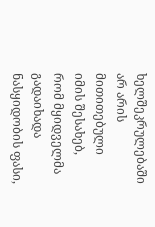ხელშეკრულებაში არ არის მითითებული იმის შესახებ, რომ მყიდველმა გადაიხადა ნასყიდობის ფასი,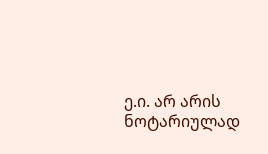ე.ი. არ არის ნოტარიულად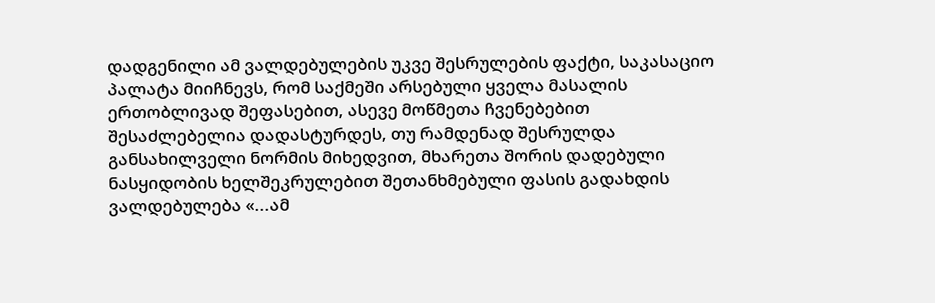დადგენილი ამ ვალდებულების უკვე შესრულების ფაქტი, საკასაციო პალატა მიიჩნევს, რომ საქმეში არსებული ყველა მასალის ერთობლივად შეფასებით, ასევე მოწმეთა ჩვენებებით შესაძლებელია დადასტურდეს, თუ რამდენად შესრულდა განსახილველი ნორმის მიხედვით, მხარეთა შორის დადებული ნასყიდობის ხელშეკრულებით შეთანხმებული ფასის გადახდის ვალდებულება «...ამ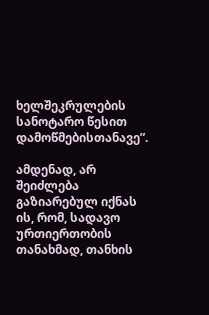ხელშეკრულების სანოტარო წესით დამოწმებისთანავე”.

ამდენად, არ შეიძლება გაზიარებულ იქნას ის, რომ, სადავო ურთიერთობის თანახმად, თანხის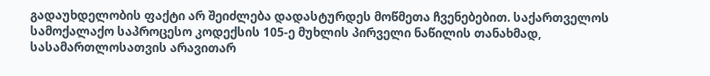გადაუხდელობის ფაქტი არ შეიძლება დადასტურდეს მოწმეთა ჩვენებებით. საქართველოს სამოქალაქო საპროცესო კოდექსის 105-ე მუხლის პირველი ნაწილის თანახმად, სასამართლოსათვის არავითარ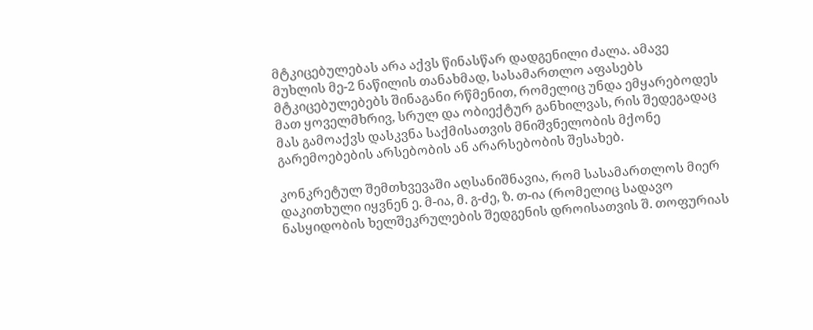მტკიცებულებას არა აქვს წინასწარ დადგენილი ძალა. ამავე მუხლის მე-2 ნაწილის თანახმად, სასამართლო აფასებს მტკიცებულებებს შინაგანი რწმენით, რომელიც უნდა ემყარებოდეს მათ ყოველმხრივ, სრულ და ობიექტურ განხილვას, რის შედეგადაც მას გამოაქვს დასკვნა საქმისათვის მნიშვნელობის მქონე გარემოებების არსებობის ან არარსებობის შესახებ.

კონკრეტულ შემთხვევაში აღსანიშნავია, რომ სასამართლოს მიერ დაკითხული იყვნენ ე. მ-ია, მ. გ-ძე, ზ. თ-ია (რომელიც სადავო ნასყიდობის ხელშეკრულების შედგენის დროისათვის შ. თოფურიას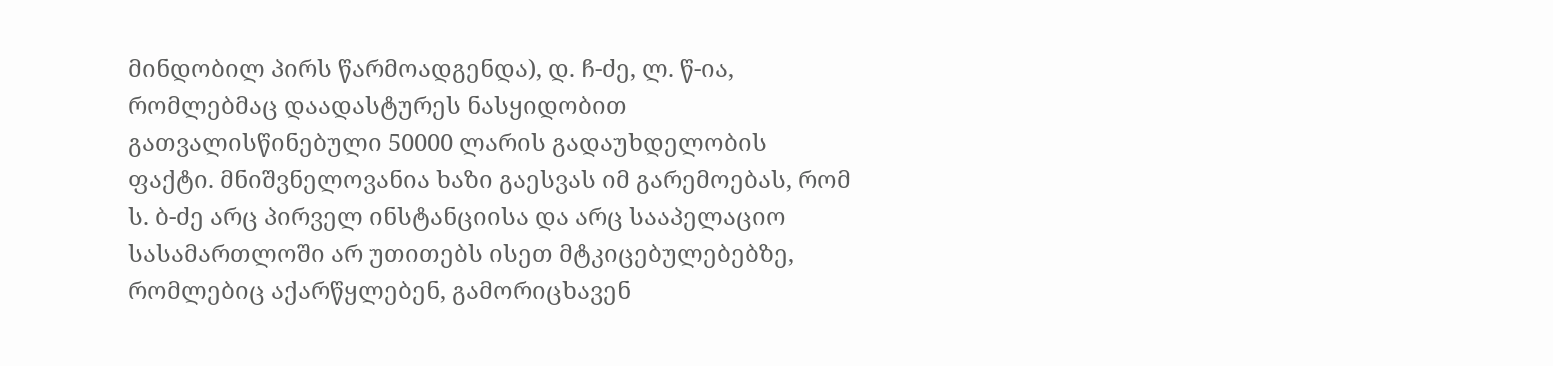მინდობილ პირს წარმოადგენდა), დ. ჩ-ძე, ლ. წ-ია, რომლებმაც დაადასტურეს ნასყიდობით გათვალისწინებული 50000 ლარის გადაუხდელობის ფაქტი. მნიშვნელოვანია ხაზი გაესვას იმ გარემოებას, რომ ს. ბ-ძე არც პირველ ინსტანციისა და არც სააპელაციო სასამართლოში არ უთითებს ისეთ მტკიცებულებებზე, რომლებიც აქარწყლებენ, გამორიცხავენ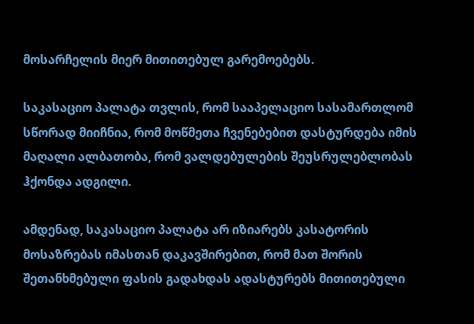მოსარჩელის მიერ მითითებულ გარემოებებს.

საკასაციო პალატა თვლის, რომ სააპელაციო სასამართლომ სწორად მიიჩნია, რომ მოწმეთა ჩვენებებით დასტურდება იმის მაღალი ალბათობა, რომ ვალდებულების შეუსრულებლობას ჰქონდა ადგილი.

ამდენად, საკასაციო პალატა არ იზიარებს კასატორის მოსაზრებას იმასთან დაკავშირებით, რომ მათ შორის შეთანხმებული ფასის გადახდას ადასტურებს მითითებული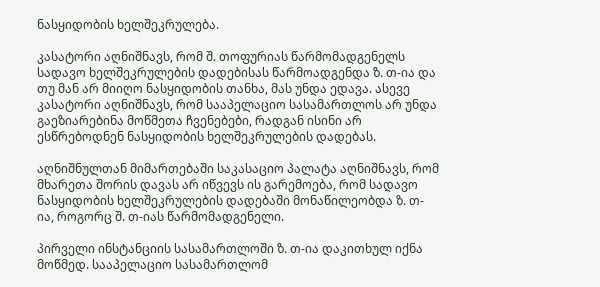ნასყიდობის ხელშეკრულება.

კასატორი აღნიშნავს, რომ შ. თოფურიას წარმომადგენელს სადავო ხელშეკრულების დადებისას წარმოადგენდა ზ. თ-ია და თუ მან არ მიიღო ნასყიდობის თანხა, მას უნდა ედავა. ასევე კასატორი აღნიშნავს, რომ სააპელაციო სასამართლოს არ უნდა გაეზიარებინა მოწმეთა ჩვენებები, რადგან ისინი არ ესწრებოდნენ ნასყიდობის ხელშეკრულების დადებას.

აღნიშნულთან მიმართებაში საკასაციო პალატა აღნიშნავს, რომ მხარეთა შორის დავას არ იწვევს ის გარემოება, რომ სადავო ნასყიდობის ხელშეკრულების დადებაში მონაწილეობდა ზ. თ-ია, როგორც შ. თ-იას წარმომადგენელი.

პირველი ინსტანციის სასამართლოში ზ. თ-ია დაკითხულ იქნა მოწმედ. სააპელაციო სასამართლომ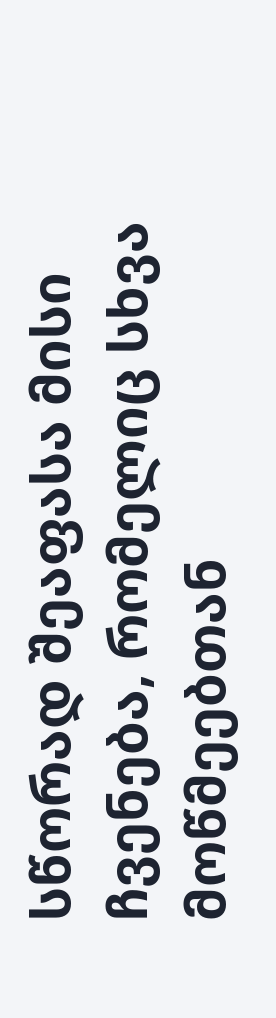სწორად შეაფასა მისი ჩვენება, რომელიც სხვა მოწმეებთან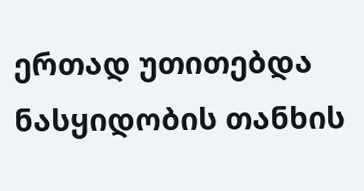ერთად უთითებდა ნასყიდობის თანხის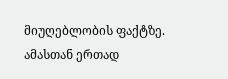მიუღებლობის ფაქტზე. ამასთან ერთად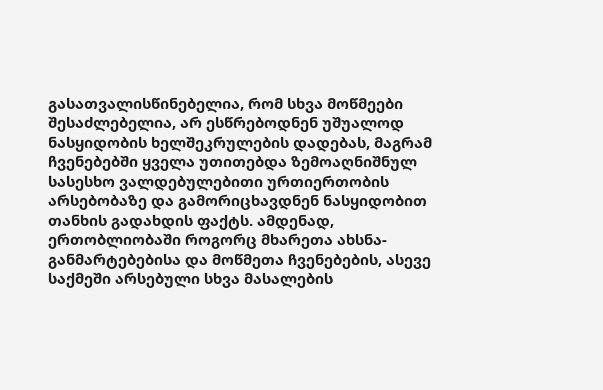გასათვალისწინებელია, რომ სხვა მოწმეები შესაძლებელია, არ ესწრებოდნენ უშუალოდ ნასყიდობის ხელშეკრულების დადებას, მაგრამ ჩვენებებში ყველა უთითებდა ზემოაღნიშნულ სასესხო ვალდებულებითი ურთიერთობის არსებობაზე და გამორიცხავდნენ ნასყიდობით თანხის გადახდის ფაქტს. ამდენად, ერთობლიობაში როგორც მხარეთა ახსნა-განმარტებებისა და მოწმეთა ჩვენებების, ასევე საქმეში არსებული სხვა მასალების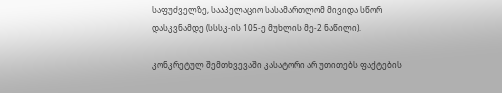საფუძველზე, სააპელაციო სასამართლომ მივიდა სწორ დასკვნამდე (სსსკ-ის 105-ე მუხლის მე-2 ნაწილი).

კონკრეტულ შემთხვევაში კასატორი არ უთითებს ფაქტების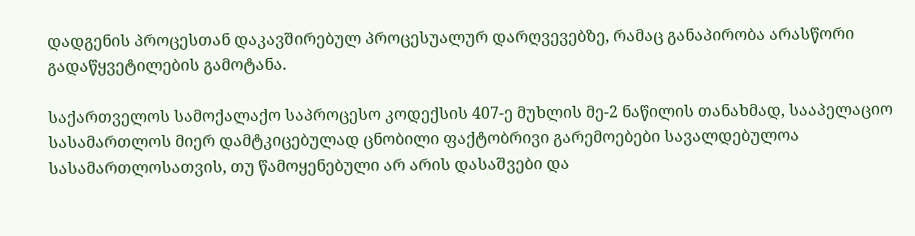დადგენის პროცესთან დაკავშირებულ პროცესუალურ დარღვევებზე, რამაც განაპირობა არასწორი გადაწყვეტილების გამოტანა.

საქართველოს სამოქალაქო საპროცესო კოდექსის 407-ე მუხლის მე-2 ნაწილის თანახმად, სააპელაციო სასამართლოს მიერ დამტკიცებულად ცნობილი ფაქტობრივი გარემოებები სავალდებულოა სასამართლოსათვის, თუ წამოყენებული არ არის დასაშვები და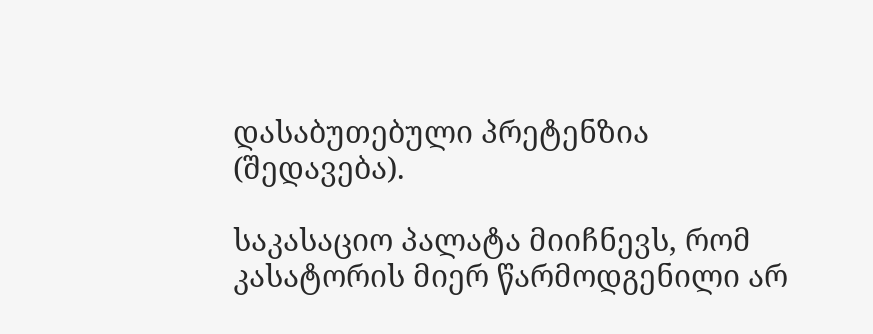დასაბუთებული პრეტენზია (შედავება).

საკასაციო პალატა მიიჩნევს, რომ კასატორის მიერ წარმოდგენილი არ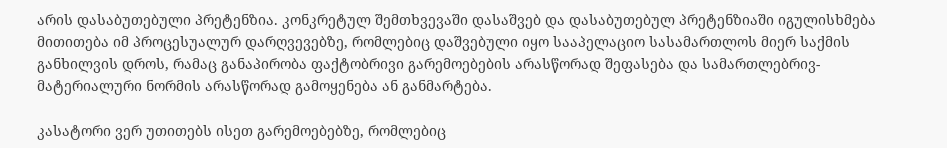არის დასაბუთებული პრეტენზია. კონკრეტულ შემთხვევაში დასაშვებ და დასაბუთებულ პრეტენზიაში იგულისხმება მითითება იმ პროცესუალურ დარღვევებზე, რომლებიც დაშვებული იყო სააპელაციო სასამართლოს მიერ საქმის განხილვის დროს, რამაც განაპირობა ფაქტობრივი გარემოებების არასწორად შეფასება და სამართლებრივ-მატერიალური ნორმის არასწორად გამოყენება ან განმარტება.

კასატორი ვერ უთითებს ისეთ გარემოებებზე, რომლებიც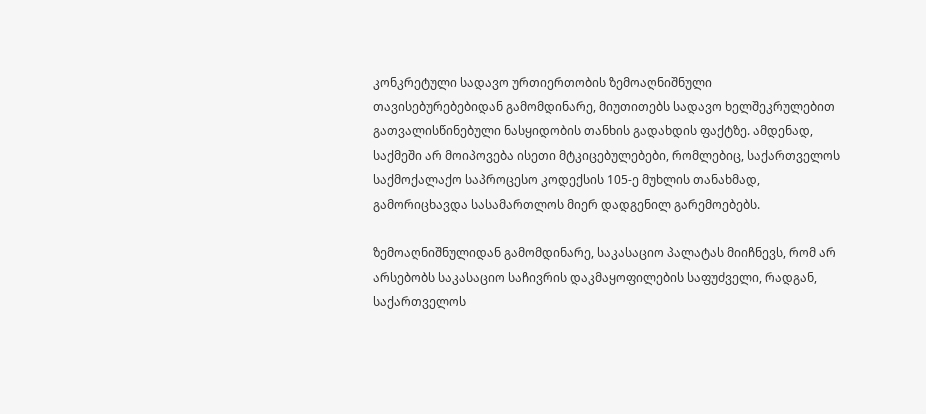კონკრეტული სადავო ურთიერთობის ზემოაღნიშნული თავისებურებებიდან გამომდინარე, მიუთითებს სადავო ხელშეკრულებით გათვალისწინებული ნასყიდობის თანხის გადახდის ფაქტზე. ამდენად, საქმეში არ მოიპოვება ისეთი მტკიცებულებები, რომლებიც, საქართველოს საქმოქალაქო საპროცესო კოდექსის 105-ე მუხლის თანახმად, გამორიცხავდა სასამართლოს მიერ დადგენილ გარემოებებს.

ზემოაღნიშნულიდან გამომდინარე, საკასაციო პალატას მიიჩნევს, რომ არ არსებობს საკასაციო საჩივრის დაკმაყოფილების საფუძველი, რადგან, საქართველოს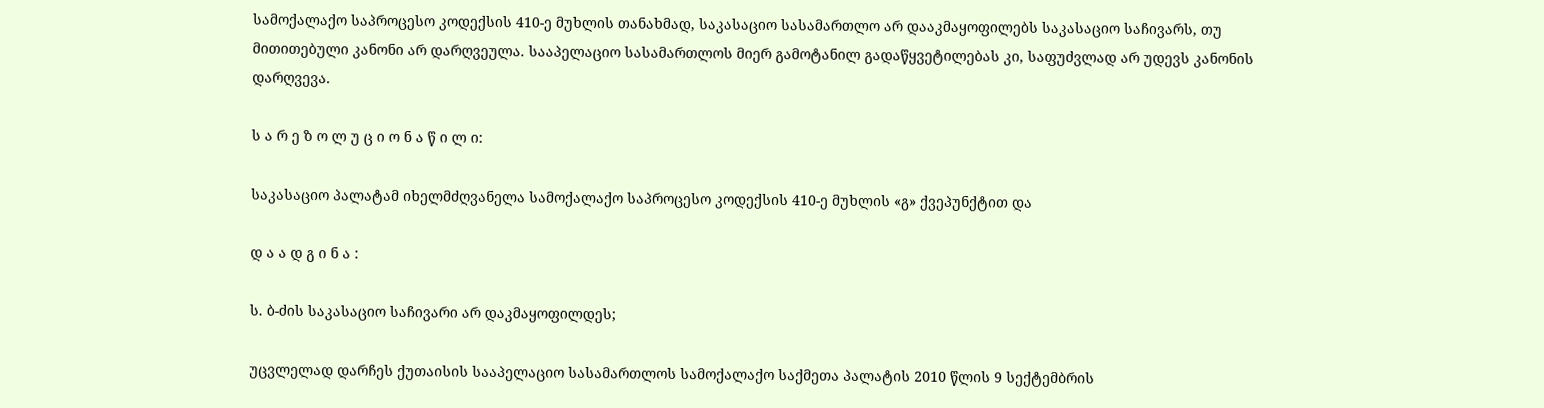სამოქალაქო საპროცესო კოდექსის 410-ე მუხლის თანახმად, საკასაციო სასამართლო არ დააკმაყოფილებს საკასაციო საჩივარს, თუ მითითებული კანონი არ დარღვეულა. სააპელაციო სასამართლოს მიერ გამოტანილ გადაწყვეტილებას კი, საფუძვლად არ უდევს კანონის დარღვევა.

ს ა რ ე ზ ო ლ უ ც ი ო ნ ა წ ი ლ ი:

საკასაციო პალატამ იხელმძღვანელა სამოქალაქო საპროცესო კოდექსის 410-ე მუხლის «გ» ქვეპუნქტით და

დ ა ა დ გ ი ნ ა :

ს. ბ-ძის საკასაციო საჩივარი არ დაკმაყოფილდეს;

უცვლელად დარჩეს ქუთაისის სააპელაციო სასამართლოს სამოქალაქო საქმეთა პალატის 2010 წლის 9 სექტემბრის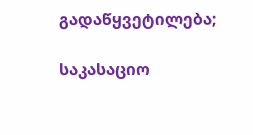გადაწყვეტილება;

საკასაციო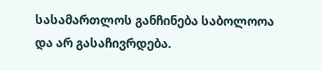სასამართლოს განჩინება საბოლოოა და არ გასაჩივრდება.